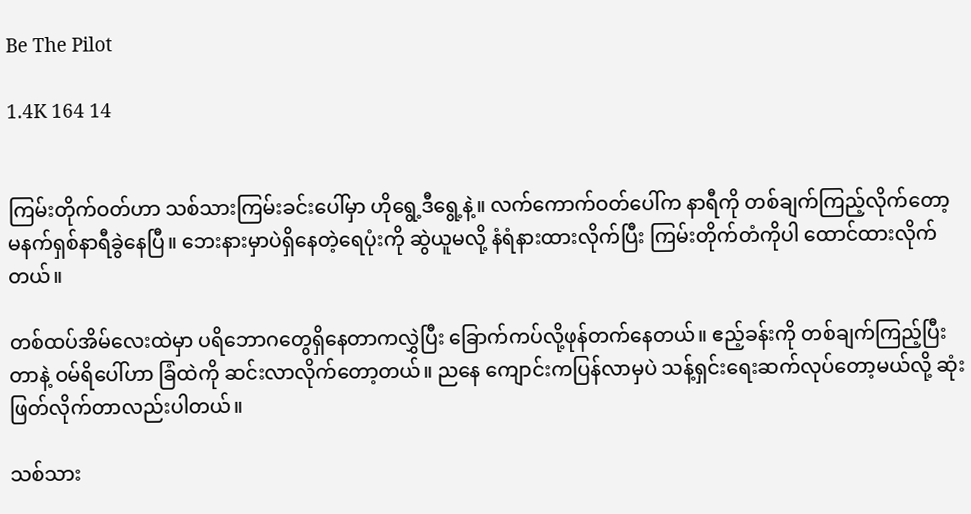Be The Pilot

1.4K 164 14


ကြမ်းတိုက်ဝတ်ဟာ သစ်သားကြမ်းခင်းပေါ်မှာ ဟိုရွေ့ဒီရွေ့နဲ့။ လက်ကောက်ဝတ်ပေါ်က နာရီကို တစ်ချက်ကြည့်လိုက်တော့ မနက်ရှစ်နာရီခွဲနေပြီ။ ဘေးနားမှာပဲရှိနေတဲ့ရေပုံးကို ဆွဲယူမလို့ နံရံနားထားလိုက်ပြီး ကြမ်းတိုက်တံကိုပါ ထောင်ထားလိုက်တယ်။

တစ်ထပ်အိမ်လေးထဲမှာ ပရိဘောဂတွေရှိနေတာကလွှဲပြီး ခြောက်ကပ်လို့ဖုန်တက်နေတယ်။ ဧည့်ခန်းကို တစ်ချက်ကြည့်ပြီးတာနဲ့ ဝမ်ရိပေါ်ဟာ ခြံထဲကို ဆင်းလာလိုက်တော့တယ်။ ညနေ ကျောင်းကပြန်လာမှပဲ သန့်ရှင်းရေးဆက်လုပ်တော့မယ်လို့ ဆုံးဖြတ်လိုက်တာလည်းပါတယ်။

သစ်သား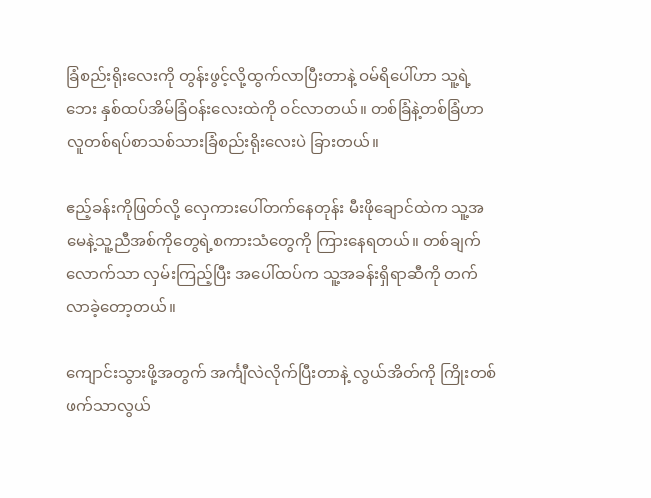ခြံစည်းရိုးလေးကို တွန်းဖွင့်လို့ထွက်လာပြီးတာနဲ့ ဝမ်ရိပေါ်ဟာ သူ့ရဲ့ဘေး နှစ်ထပ်အိမ်ခြံဝန်းလေးထဲကို ဝင်လာတယ်။ တစ်ခြံနဲ့တစ်ခြံဟာ လူတစ်ရပ်စာသစ်သားခြံစည်းရိုးလေးပဲ ခြားတယ်။

ဧည့်ခန်းကိုဖြတ်လို့ လှေကားပေါ်တက်နေတုန်း မီးဖိုချောင်ထဲက သူ့အမေနဲ့သူ့ညီအစ်ကိုတွေရဲ့စကားသံတွေကို ကြားနေရတယ်။ တစ်ချက်လောက်သာ လှမ်းကြည့်ပြီး အပေါ်ထပ်က သူ့အခန်းရှိရာဆီကို တက်လာခဲ့တော့တယ်။

ကျောင်းသွားဖို့အတွက် အင်္ကျီလဲလိုက်ပြီးတာနဲ့ လွယ်အိတ်ကို ကြိုးတစ်ဖက်သာလွယ်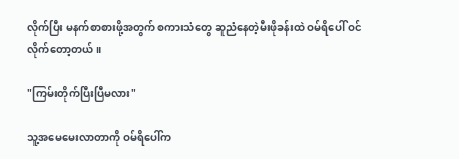လိုက်ပြီး မနက်စာစားဖို့အတွက် စကားသံတွေ ဆူညံနေတဲ့မီးဖိုခန်းထဲ ဝမ်ရိပေါ် ဝင်လိုက်တော့တယ်။

"ကြမ်းတိုက်ပြီးပြီမလား"

သူ့အမေမေးလာတာကို ဝမ်ရိပေါ်က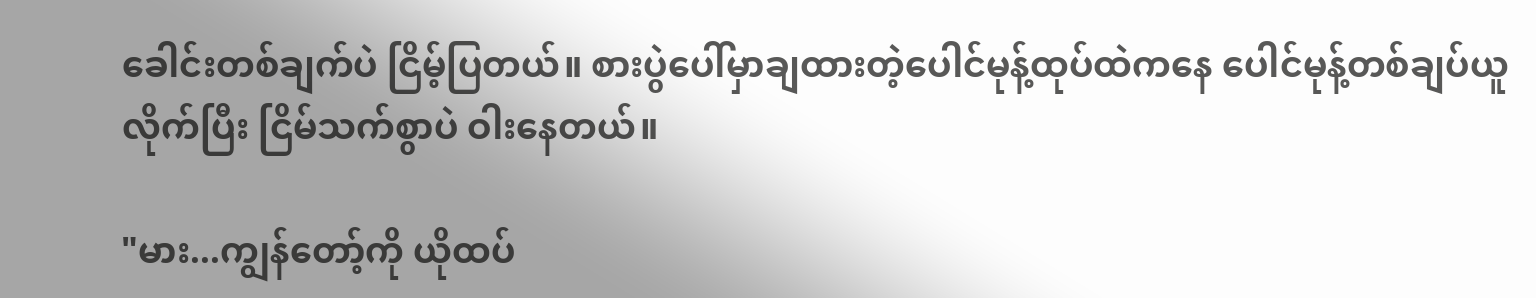ခေါင်းတစ်ချက်ပဲ ငြိမ့်ပြတယ်။ စားပွဲပေါ်မှာချထားတဲ့ပေါင်မုန့်ထုပ်ထဲကနေ ပေါင်မုန့်တစ်ချပ်ယူလိုက်ပြီး ငြိမ်သက်စွာပဲ ဝါးနေတယ်။

"မား...ကျွန်တော့်ကို ယိုထပ်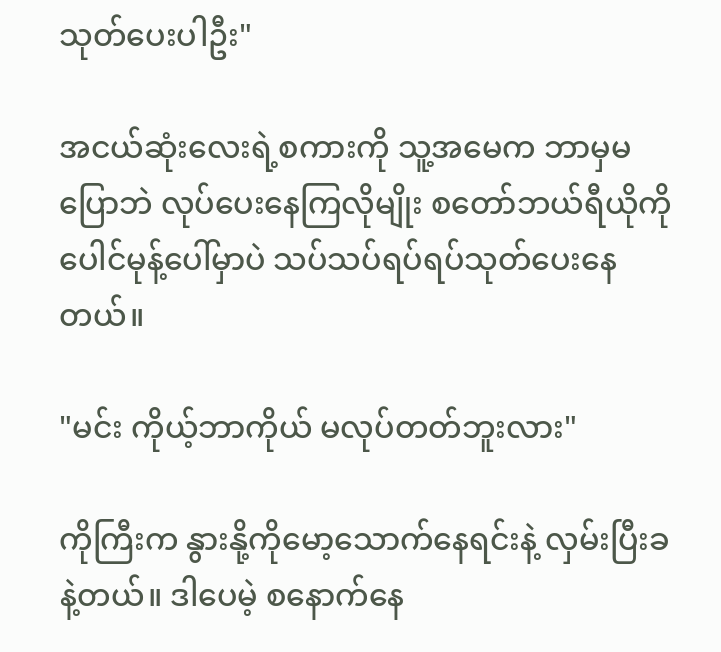သုတ်ပေးပါဦး"

အငယ်ဆုံးလေးရဲ့စကားကို သူ့အမေက ဘာမှမပြောဘဲ လုပ်ပေးနေကြလိုမျိုး စတော်ဘယ်ရီယိုကို ပေါင်မုန့်ပေါ်မှာပဲ သပ်သပ်ရပ်ရပ်သုတ်ပေးနေတယ်။

"မင်း ကိုယ့်ဘာကိုယ် မလုပ်တတ်ဘူးလား"

ကိုကြီးက နွားနို့ကိုမော့သောက်နေရင်းနဲ့ လှမ်းပြီးခနဲ့တယ်။ ဒါပေမဲ့ စနောက်နေ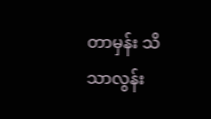တာမှန်း သိသာလွန်း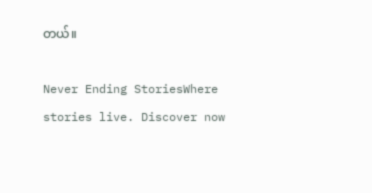တယ်။

Never Ending StoriesWhere stories live. Discover now